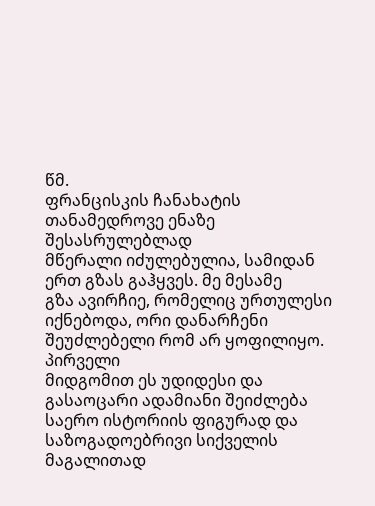წმ.
ფრანცისკის ჩანახატის
თანამედროვე ენაზე შესასრულებლად
მწერალი იძულებულია, სამიდან
ერთ გზას გაჰყვეს. მე მესამე
გზა ავირჩიე, რომელიც ურთულესი
იქნებოდა, ორი დანარჩენი
შეუძლებელი რომ არ ყოფილიყო.
პირველი
მიდგომით ეს უდიდესი და
გასაოცარი ადამიანი შეიძლება
საერო ისტორიის ფიგურად და
საზოგადოებრივი სიქველის
მაგალითად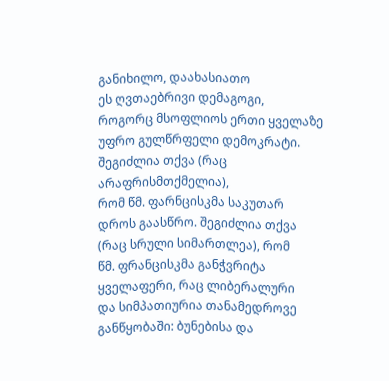განიხილო, დაახასიათო
ეს ღვთაებრივი დემაგოგი,
როგორც მსოფლიოს ერთი ყველაზე
უფრო გულწრფელი დემოკრატი.
შეგიძლია თქვა (რაც არაფრისმთქმელია),
რომ წმ. ფარნცისკმა საკუთარ
დროს გაასწრო. შეგიძლია თქვა
(რაც სრული სიმართლეა), რომ
წმ. ფრანცისკმა განჭვრიტა
ყველაფერი, რაც ლიბერალური
და სიმპათიურია თანამედროვე
განწყობაში: ბუნებისა და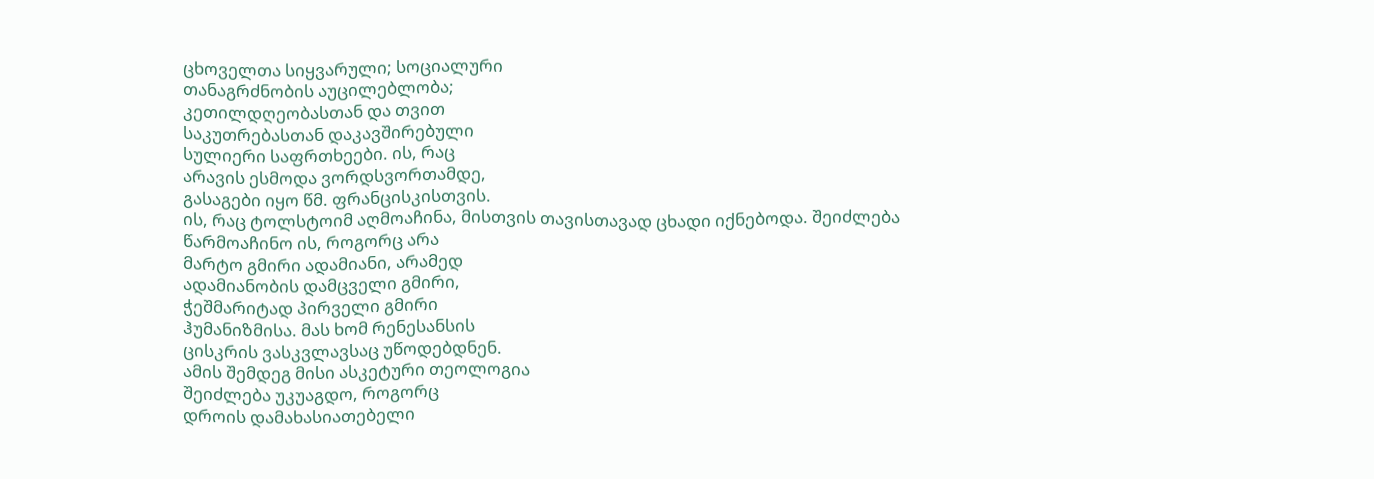ცხოველთა სიყვარული; სოციალური
თანაგრძნობის აუცილებლობა;
კეთილდღეობასთან და თვით
საკუთრებასთან დაკავშირებული
სულიერი საფრთხეები. ის, რაც
არავის ესმოდა ვორდსვორთამდე,
გასაგები იყო წმ. ფრანცისკისთვის.
ის, რაც ტოლსტოიმ აღმოაჩინა, მისთვის თავისთავად ცხადი იქნებოდა. შეიძლება
წარმოაჩინო ის, როგორც არა
მარტო გმირი ადამიანი, არამედ
ადამიანობის დამცველი გმირი,
ჭეშმარიტად პირველი გმირი
ჰუმანიზმისა. მას ხომ რენესანსის
ცისკრის ვასკვლავსაც უწოდებდნენ.
ამის შემდეგ მისი ასკეტური თეოლოგია
შეიძლება უკუაგდო, როგორც
დროის დამახასიათებელი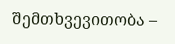შემთხვევითობა –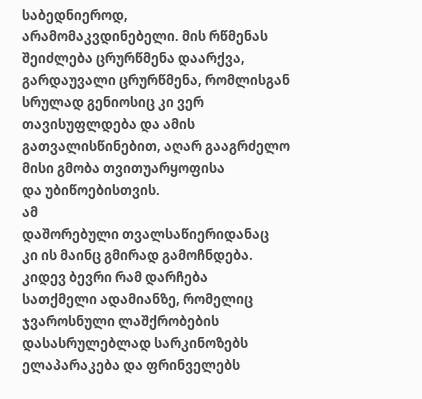საბედნიეროდ,
არამომაკვდინებელი. მის რწმენას
შეიძლება ცრურწმენა დაარქვა,
გარდაუვალი ცრურწმენა, რომლისგან
სრულად გენიოსიც კი ვერ
თავისუფლდება და ამის
გათვალისწინებით, აღარ გააგრძელო
მისი გმობა თვითუარყოფისა
და უბიწოებისთვის.
ამ
დაშორებული თვალსაწიერიდანაც
კი ის მაინც გმირად გამოჩნდება.
კიდევ ბევრი რამ დარჩება
სათქმელი ადამიანზე, რომელიც
ჯვაროსნული ლაშქრობების
დასასრულებლად სარკინოზებს
ელაპარაკება და ფრინველებს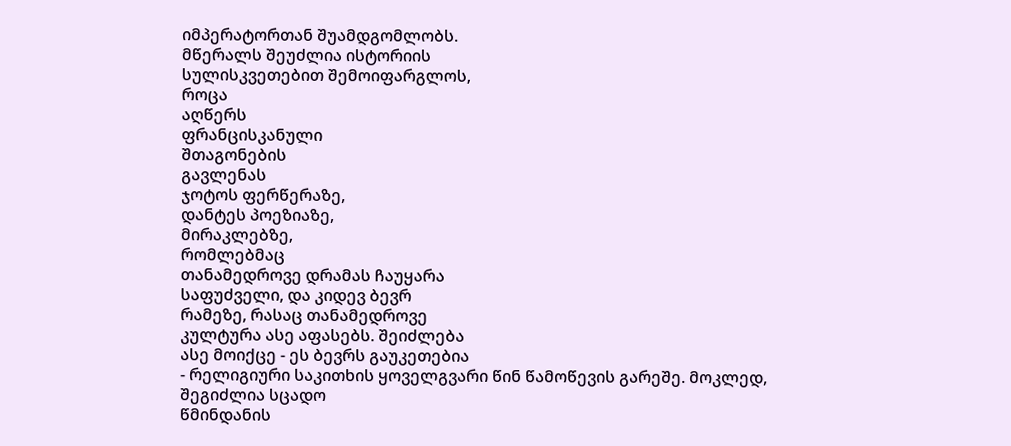იმპერატორთან შუამდგომლობს.
მწერალს შეუძლია ისტორიის
სულისკვეთებით შემოიფარგლოს,
როცა
აღწერს
ფრანცისკანული
შთაგონების
გავლენას
ჯოტოს ფერწერაზე,
დანტეს პოეზიაზე,
მირაკლებზე,
რომლებმაც
თანამედროვე დრამას ჩაუყარა
საფუძველი, და კიდევ ბევრ
რამეზე, რასაც თანამედროვე
კულტურა ასე აფასებს. შეიძლება
ასე მოიქცე - ეს ბევრს გაუკეთებია
- რელიგიური საკითხის ყოველგვარი წინ წამოწევის გარეშე. მოკლედ,
შეგიძლია სცადო
წმინდანის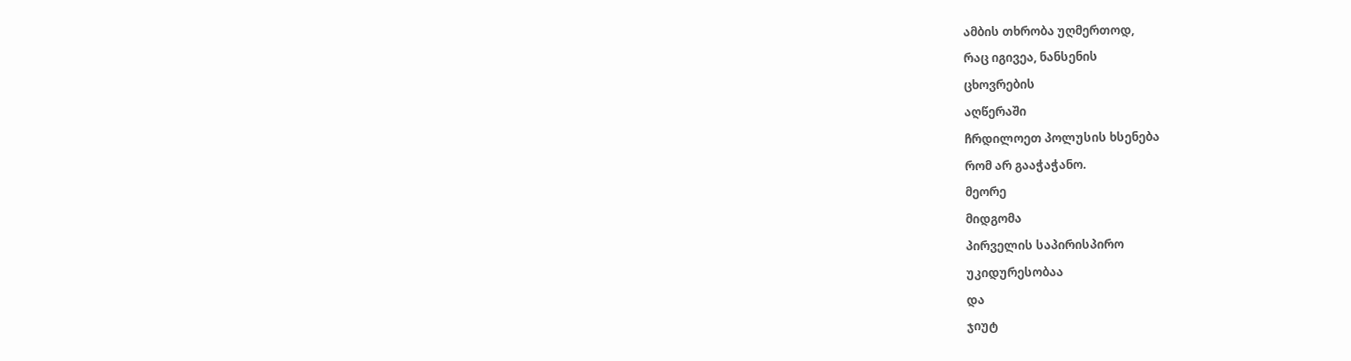ამბის თხრობა უღმერთოდ,
რაც იგივეა, ნანსენის
ცხოვრების
აღწერაში
ჩრდილოეთ პოლუსის ხსენება
რომ არ გააჭაჭანო.
მეორე
მიდგომა
პირველის საპირისპირო
უკიდურესობაა
და
ჯიუტ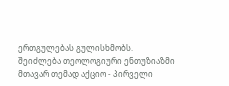ერთგულებას გულისხმობს.
შეიძლება თეოლოგიური ენთუზიაზმი
მთავარ თემად აქციო - პირველი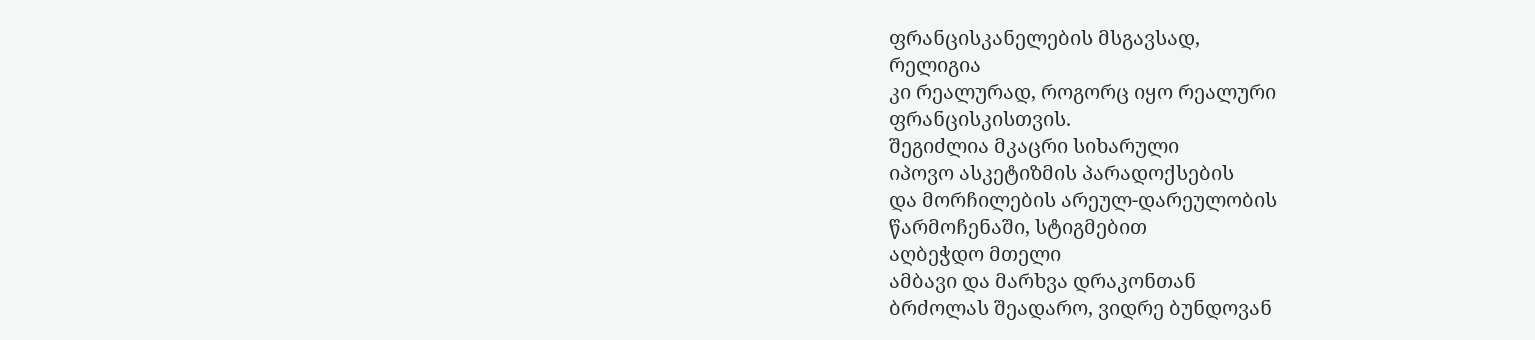ფრანცისკანელების მსგავსად,
რელიგია
კი რეალურად, როგორც იყო რეალური
ფრანცისკისთვის.
შეგიძლია მკაცრი სიხარული
იპოვო ასკეტიზმის პარადოქსების
და მორჩილების არეულ-დარეულობის
წარმოჩენაში, სტიგმებით
აღბეჭდო მთელი
ამბავი და მარხვა დრაკონთან
ბრძოლას შეადარო, ვიდრე ბუნდოვან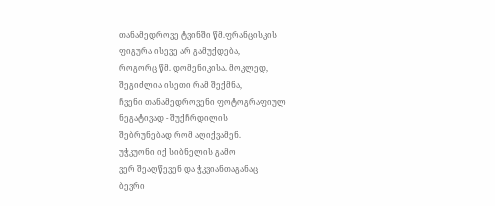თანამედროვე ტვინში წმ.ფრანცისკის
ფიგურა ისევე არ გამუქდება,
როგორც წმ. დომენიკისა. მოკლედ,
შეგიძლია ისეთი რამ შექმნა,
ჩვენი თანამედროვენი ფოტოგრაფიულ
ნეგატივად - შუქჩრდილის
შებრუნებად რომ აღიქვამენ.
უჭკუონი იქ სიბნელის გამო
ვერ შეაღწევენ და ჭკვიანთაგანაც
ბევრი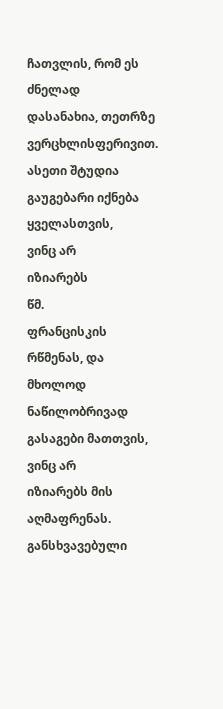ჩათვლის, რომ ეს ძნელად
დასანახია, თეთრზე
ვერცხლისფერივით. ასეთი შტუდია
გაუგებარი იქნება ყველასთვის,
ვინც არ
იზიარებს
წმ.
ფრანცისკის
რწმენას, და მხოლოდ ნაწილობრივად
გასაგები მათთვის, ვინც არ
იზიარებს მის აღმაფრენას.
განსხვავებული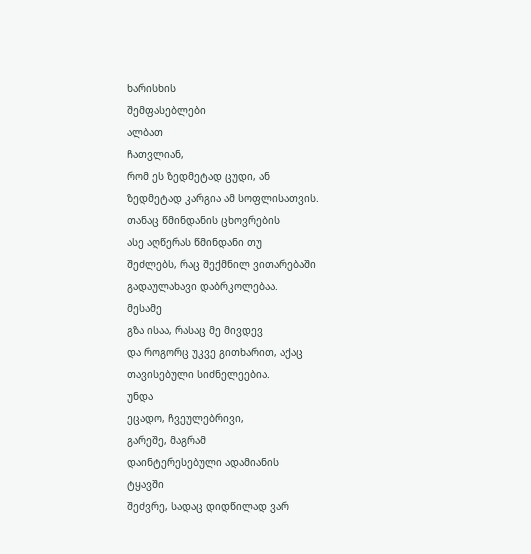ხარისხის
შემფასებლები
ალბათ
ჩათვლიან,
რომ ეს ზედმეტად ცუდი, ან
ზედმეტად კარგია ამ სოფლისათვის.
თანაც წმინდანის ცხოვრების
ასე აღწერას წმინდანი თუ
შეძლებს, რაც შექმნილ ვითარებაში
გადაულახავი დაბრკოლებაა.
მესამე
გზა ისაა, რასაც მე მივდევ
და როგორც უკვე გითხარით, აქაც
თავისებული სიძნელეებია.
უნდა
ეცადო, ჩვეულებრივი,
გარეშე, მაგრამ
დაინტერესებული ადამიანის
ტყავში
შეძვრე, სადაც დიდწილად ვარ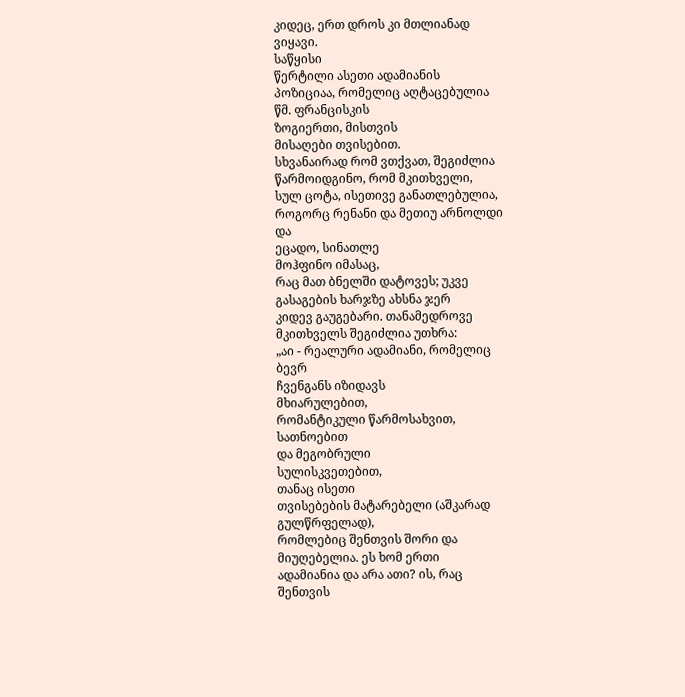კიდეც, ერთ დროს კი მთლიანად
ვიყავი.
საწყისი
წერტილი ასეთი ადამიანის
პოზიციაა, რომელიც აღტაცებულია
წმ. ფრანცისკის
ზოგიერთი, მისთვის
მისაღები თვისებით.
სხვანაირად რომ ვთქვათ, შეგიძლია
წარმოიდგინო, რომ მკითხველი,
სულ ცოტა, ისეთივე განათლებულია,
როგორც რენანი და მეთიუ არნოლდი
და
ეცადო, სინათლე
მოჰფინო იმასაც,
რაც მათ ბნელში დატოვეს; უკვე
გასაგების ხარჯზე ახსნა ჯერ
კიდევ გაუგებარი. თანამედროვე
მკითხველს შეგიძლია უთხრა:
„აი - რეალური ადამიანი, რომელიც
ბევრ
ჩვენგანს იზიდავს
მხიარულებით,
რომანტიკული წარმოსახვით,
სათნოებით
და მეგობრული
სულისკვეთებით,
თანაც ისეთი
თვისებების მატარებელი (აშკარად
გულწრფელად),
რომლებიც შენთვის შორი და
მიუღებელია. ეს ხომ ერთი
ადამიანია და არა ათი? ის, რაც
შენთვის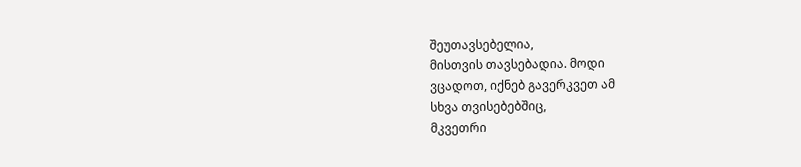შეუთავსებელია,
მისთვის თავსებადია. მოდი
ვცადოთ, იქნებ გავერკვეთ ამ
სხვა თვისებებშიც,
მკვეთრი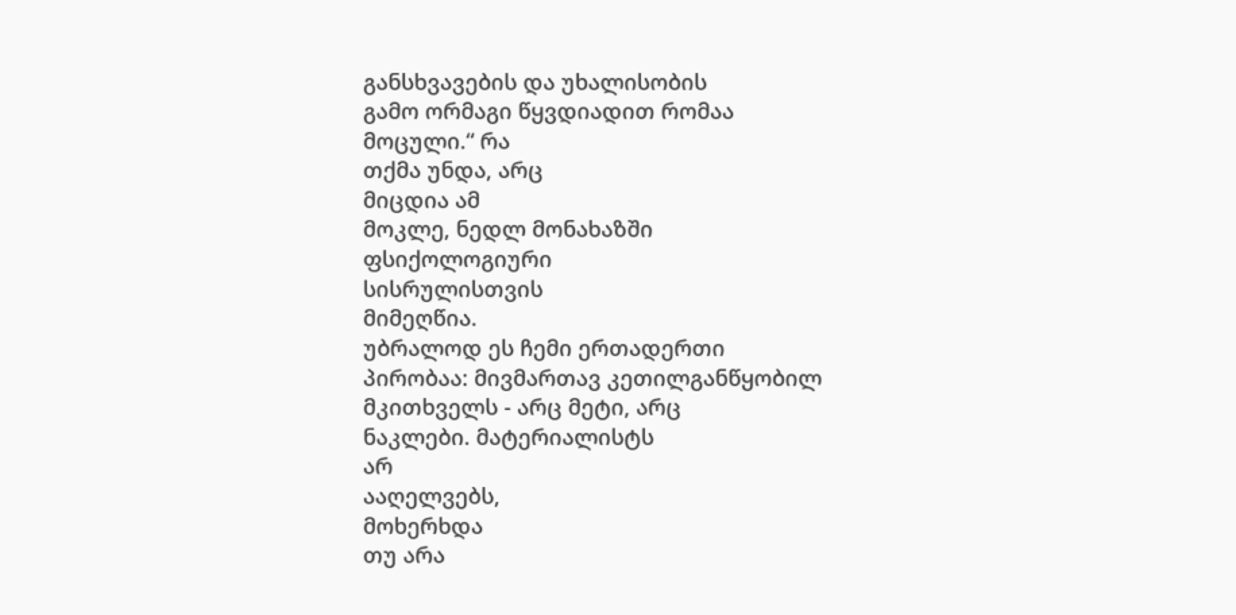განსხვავების და უხალისობის
გამო ორმაგი წყვდიადით რომაა
მოცული.“ რა
თქმა უნდა, არც
მიცდია ამ
მოკლე, ნედლ მონახაზში
ფსიქოლოგიური
სისრულისთვის
მიმეღწია.
უბრალოდ ეს ჩემი ერთადერთი
პირობაა: მივმართავ კეთილგანწყობილ
მკითხველს - არც მეტი, არც
ნაკლები. მატერიალისტს
არ
ააღელვებს,
მოხერხდა
თუ არა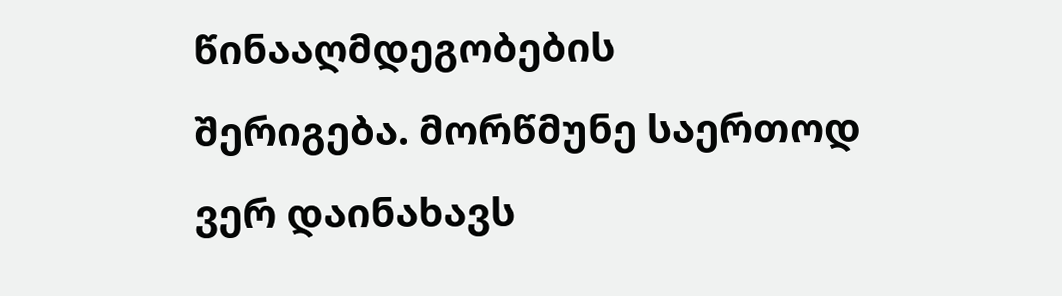წინააღმდეგობების
შერიგება. მორწმუნე საერთოდ
ვერ დაინახავს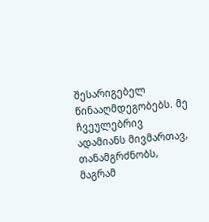შესარიგებელ
წინააღმდეგობებს. მე ჩვეულებრივ
ადამიანს მივმართავ, თანამგრძნობს,
მაგრამ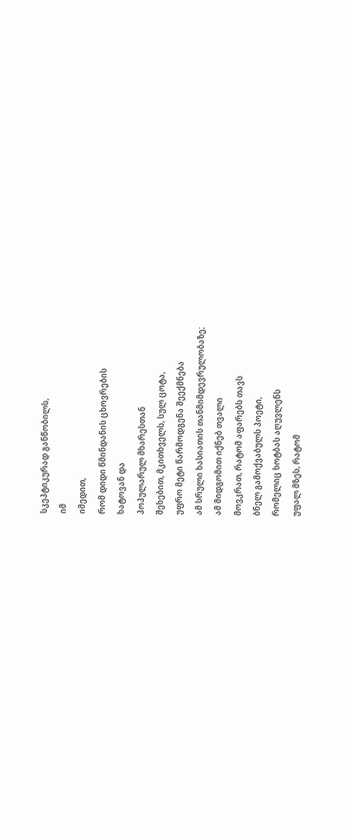სკეპტიკურად განწობილს,
იმ
იმედით,
რომ დიდი წმინდანის ცხოვრების
ხატოვან და
პოპულარულ მხარესთან
შეხებით, მკითხველს, სულ ცოტა,
უფრო მეტი წარმოდგენა შეექმნება
ამ სრული ხასიათის თანმიმდევრულობაზე;
ამ მიდგომით იქნებ თვალი
მოვკრათ, რატომ აფარებს თავს
ბნელ გამოქვაბულს პოეტი,
რომელიც ხოტბას აღუვლენს
უფალ მზეს, რატომ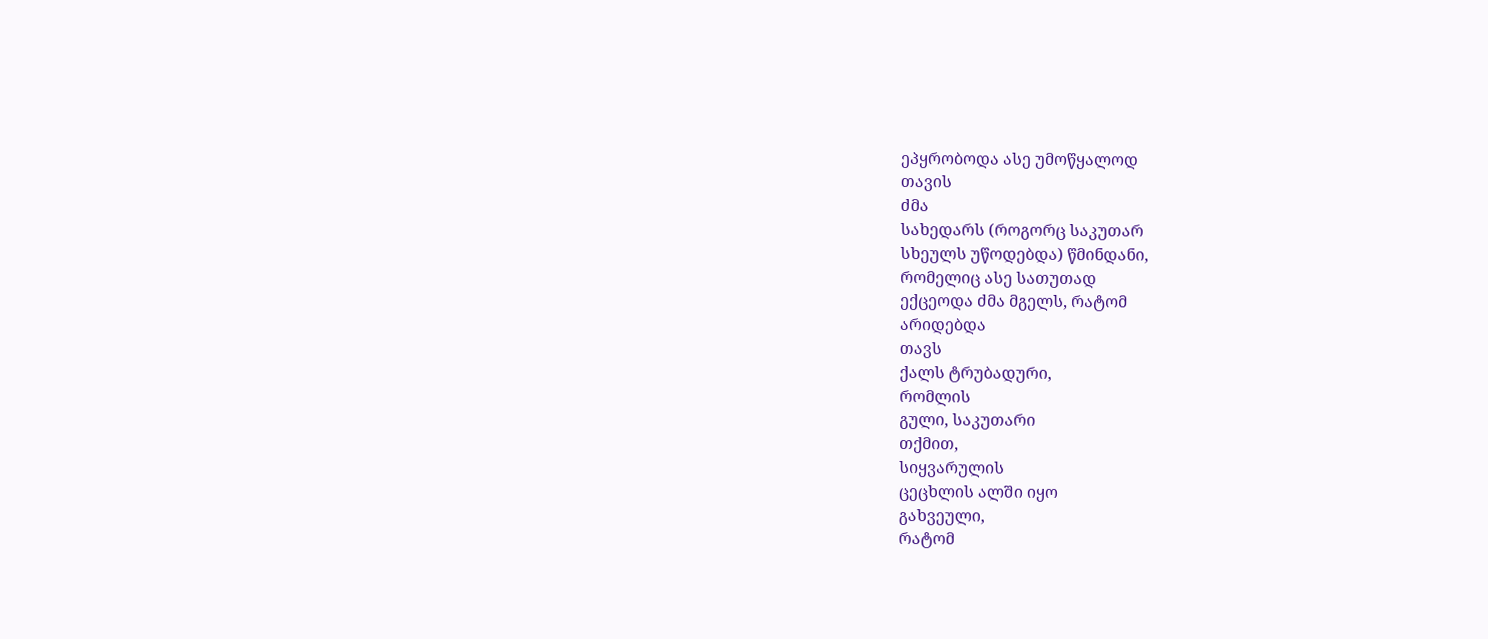ეპყრობოდა ასე უმოწყალოდ
თავის
ძმა
სახედარს (როგორც საკუთარ
სხეულს უწოდებდა) წმინდანი,
რომელიც ასე სათუთად
ექცეოდა ძმა მგელს, რატომ
არიდებდა
თავს
ქალს ტრუბადური,
რომლის
გული, საკუთარი
თქმით,
სიყვარულის
ცეცხლის ალში იყო
გახვეული,
რატომ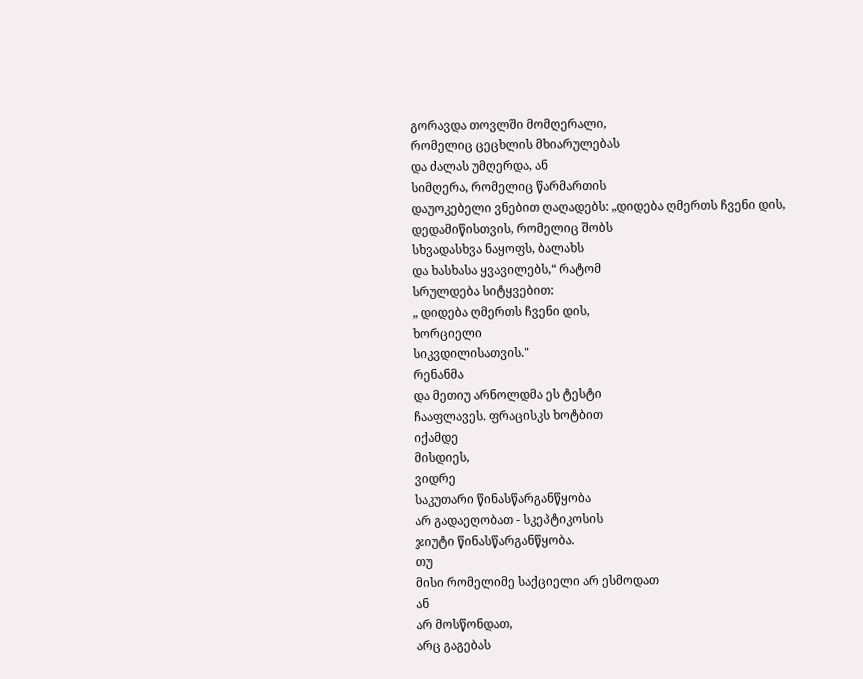გორავდა თოვლში მომღერალი,
რომელიც ცეცხლის მხიარულებას
და ძალას უმღერდა, ან
სიმღერა, რომელიც წარმართის
დაუოკებელი ვნებით ღაღადებს: „დიდება ღმერთს ჩვენი დის,
დედამიწისთვის, რომელიც შობს
სხვადასხვა ნაყოფს, ბალახს
და ხასხასა ყვავილებს,“ რატომ
სრულდება სიტყვებით:
„ დიდება ღმერთს ჩვენი დის,
ხორციელი
სიკვდილისათვის."
რენანმა
და მეთიუ არნოლდმა ეს ტესტი
ჩააფლავეს. ფრაცისკს ხოტბით
იქამდე
მისდიეს,
ვიდრე
საკუთარი წინასწარგანწყობა
არ გადაეღობათ - სკეპტიკოსის
ჯიუტი წინასწარგანწყობა.
თუ
მისი რომელიმე საქციელი არ ესმოდათ
ან
არ მოსწონდათ,
არც გაგებას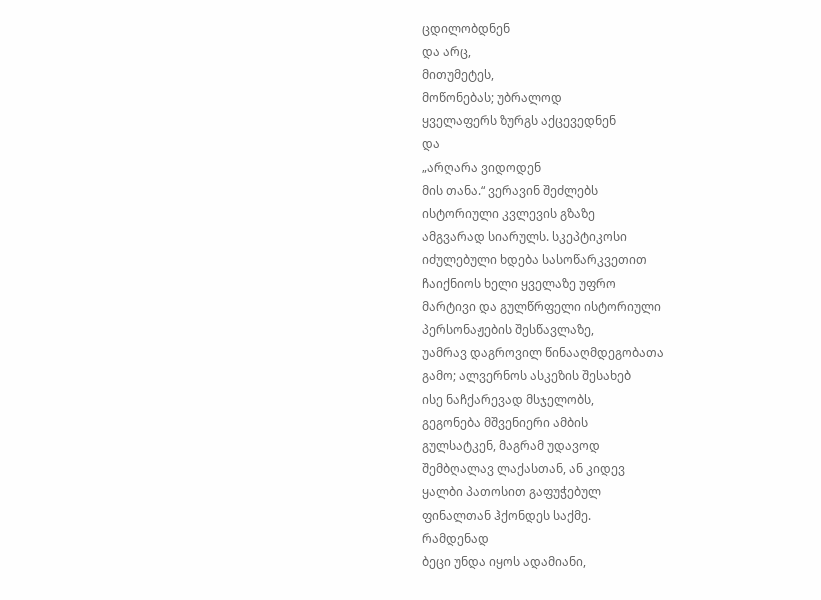ცდილობდნენ
და არც,
მითუმეტეს,
მოწონებას; უბრალოდ
ყველაფერს ზურგს აქცევედნენ
და
„არღარა ვიდოდენ
მის თანა.“ ვერავინ შეძლებს
ისტორიული კვლევის გზაზე
ამგვარად სიარულს. სკეპტიკოსი
იძულებული ხდება სასოწარკვეთით
ჩაიქნიოს ხელი ყველაზე უფრო
მარტივი და გულწრფელი ისტორიული
პერსონაჟების შესწავლაზე,
უამრავ დაგროვილ წინააღმდეგობათა
გამო; ალვერნოს ასკეზის შესახებ
ისე ნაჩქარევად მსჯელობს,
გეგონება მშვენიერი ამბის
გულსატკენ, მაგრამ უდავოდ
შემბღალავ ლაქასთან, ან კიდევ
ყალბი პათოსით გაფუჭებულ
ფინალთან ჰქონდეს საქმე.
რამდენად
ბეცი უნდა იყოს ადამიანი,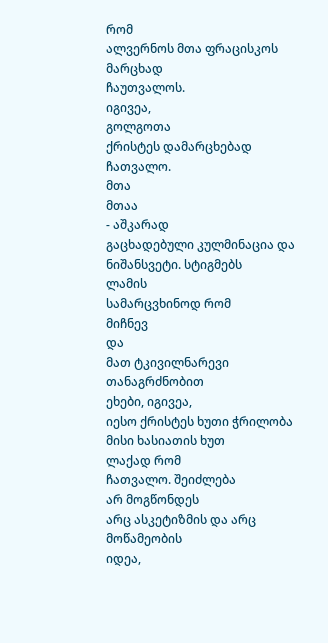რომ
ალვერნოს მთა ფრაცისკოს
მარცხად
ჩაუთვალოს.
იგივეა,
გოლგოთა
ქრისტეს დამარცხებად ჩათვალო.
მთა
მთაა
- აშკარად
გაცხადებული კულმინაცია და
ნიშანსვეტი. სტიგმებს
ლამის
სამარცვხინოდ რომ
მიჩნევ
და
მათ ტკივილნარევი თანაგრძნობით
ეხები, იგივეა,
იესო ქრისტეს ხუთი ჭრილობა
მისი ხასიათის ხუთ
ლაქად რომ
ჩათვალო. შეიძლება
არ მოგწონდეს
არც ასკეტიზმის და არც მოწამეობის
იდეა,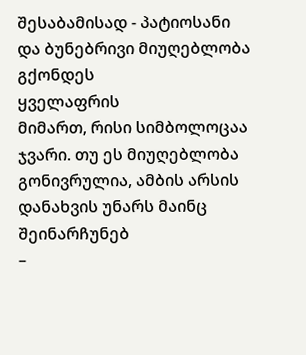შესაბამისად - პატიოსანი
და ბუნებრივი მიუღებლობა
გქონდეს
ყველაფრის
მიმართ, რისი სიმბოლოცაა
ჯვარი. თუ ეს მიუღებლობა
გონივრულია, ამბის არსის
დანახვის უნარს მაინც
შეინარჩუნებ
–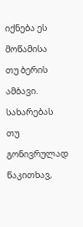იქნება ეს მოწამისა
თუ ბერის ამბავი.
სახარებას
თუ
გონივრულად
წაკითხავ,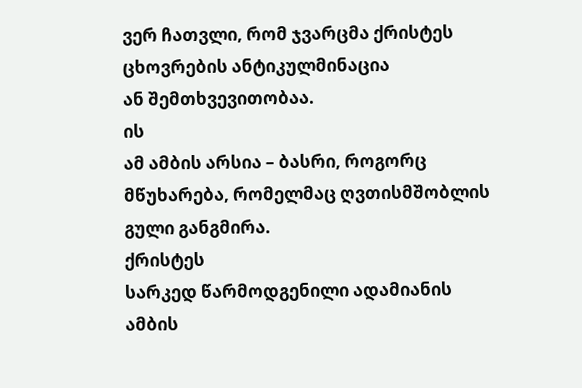ვერ ჩათვლი, რომ ჯვარცმა ქრისტეს
ცხოვრების ანტიკულმინაცია
ან შემთხვევითობაა.
ის
ამ ამბის არსია – ბასრი, როგორც
მწუხარება, რომელმაც ღვთისმშობლის
გული განგმირა.
ქრისტეს
სარკედ წარმოდგენილი ადამიანის
ამბის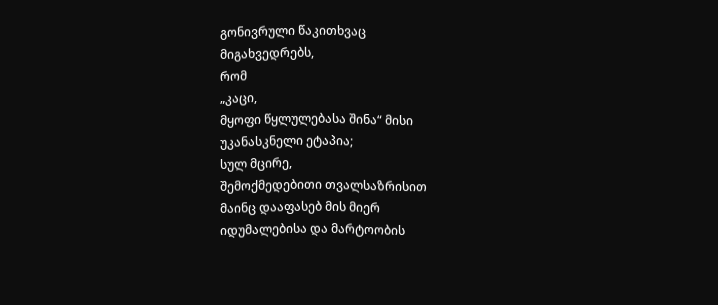გონივრული წაკითხვაც
მიგახვედრებს,
რომ
„კაცი,
მყოფი წყლულებასა შინა“ მისი
უკანასკნელი ეტაპია;
სულ მცირე,
შემოქმედებითი თვალსაზრისით
მაინც დააფასებ მის მიერ
იდუმალებისა და მარტოობის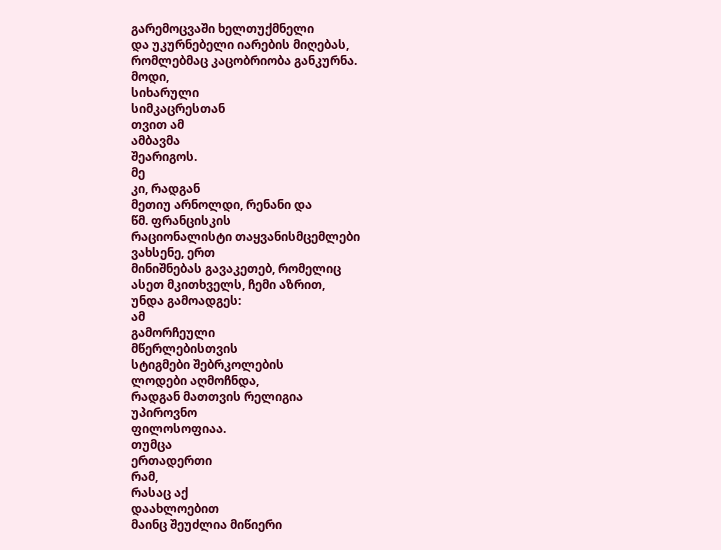გარემოცვაში ხელთუქმნელი
და უკურნებელი იარების მიღებას,
რომლებმაც კაცობრიობა განკურნა.
მოდი,
სიხარული
სიმკაცრესთან
თვით ამ
ამბავმა
შეარიგოს.
მე
კი, რადგან
მეთიუ არნოლდი, რენანი და
წმ. ფრანცისკის
რაციონალისტი თაყვანისმცემლები
ვახსენე, ერთ
მინიშნებას გავაკეთებ, რომელიც
ასეთ მკითხველს, ჩემი აზრით,
უნდა გამოადგეს:
ამ
გამორჩეული
მწერლებისთვის
სტიგმები შებრკოლების
ლოდები აღმოჩნდა,
რადგან მათთვის რელიგია
უპიროვნო
ფილოსოფიაა.
თუმცა
ერთადერთი
რამ,
რასაც აქ
დაახლოებით
მაინც შეუძლია მიწიერი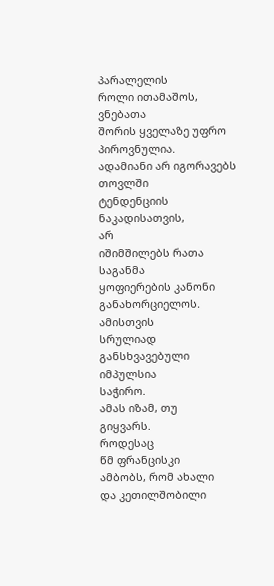პარალელის
როლი ითამაშოს,
ვნებათა
შორის ყველაზე უფრო პიროვნულია.
ადამიანი არ იგორავებს თოვლში
ტენდენციის ნაკადისათვის,
არ
იშიმშილებს რათა
საგანმა
ყოფიერების კანონი
განახორციელოს.
ამისთვის
სრულიად განსხვავებული
იმპულსია
საჭირო.
ამას იზამ, თუ
გიყვარს.
როდესაც
წმ ფრანცისკი
ამბობს, რომ ახალი
და კეთილშობილი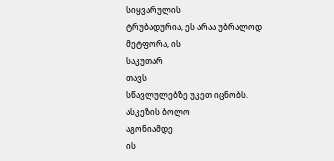სიყვარულის
ტრუბადურია, ეს არაა უბრალოდ
მეტფორა, ის
საკუთარ
თავს
სწავლულებზე უკეთ იცნობს.
ასკეზის ბოლო
აგონიამდე
ის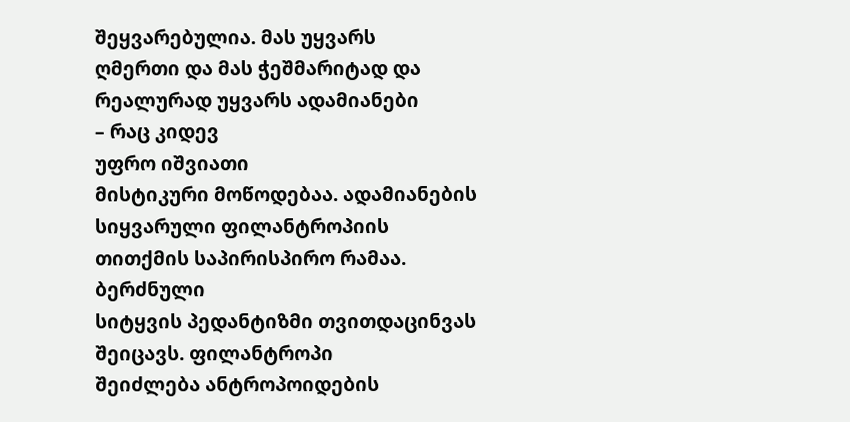შეყვარებულია. მას უყვარს
ღმერთი და მას ჭეშმარიტად და
რეალურად უყვარს ადამიანები
– რაც კიდევ
უფრო იშვიათი
მისტიკური მოწოდებაა. ადამიანების
სიყვარული ფილანტროპიის
თითქმის საპირისპირო რამაა.
ბერძნული
სიტყვის პედანტიზმი თვითდაცინვას
შეიცავს. ფილანტროპი
შეიძლება ანტროპოიდების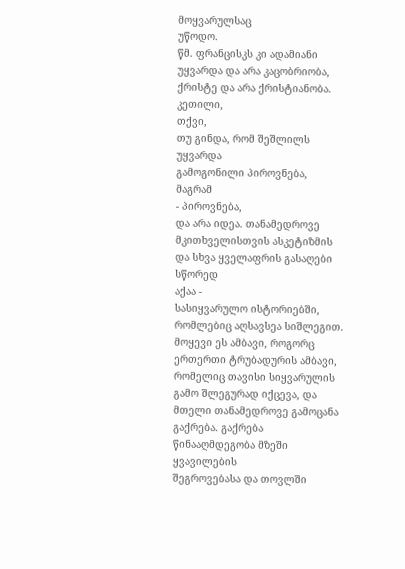მოყვარულსაც
უწოდო.
წმ. ფრანცისკს კი ადამიანი
უყვარდა და არა კაცობრიობა,
ქრისტე და არა ქრისტიანობა.
კეთილი,
თქვი,
თუ გინდა, რომ შეშლილს უყვარდა
გამოგონილი პიროვნება, მაგრამ
- პიროვნება,
და არა იდეა. თანამედროვე
მკითხველისთვის ასკეტიზმის
და სხვა ყველაფრის გასაღები
სწორედ
აქაა -
სასიყვარულო ისტორიებში,
რომლებიც აღსავსეა სიშლეგით.
მოყევი ეს ამბავი, როგორც
ერთერთი ტრუბადურის ამბავი,
რომელიც თავისი სიყვარულის
გამო შლეგურად იქცევა, და
მთელი თანამედროვე გამოცანა
გაქრება. გაქრება
წინააღმდეგობა მზეში ყვავილების
შეგროვებასა და თოვლში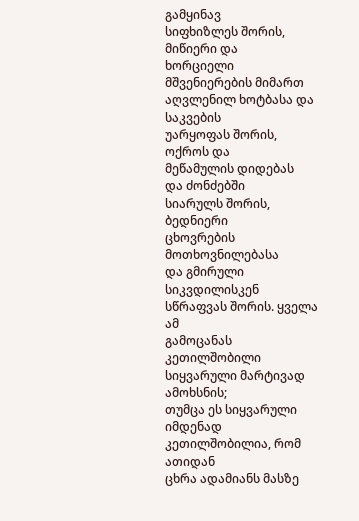გამყინავ
სიფხიზლეს შორის, მიწიერი და
ხორციელი მშვენიერების მიმართ
აღვლენილ ხოტბასა და საკვების
უარყოფას შორის, ოქროს და
მეწამულის დიდებას
და ძონძებში
სიარულს შორის, ბედნიერი
ცხოვრების მოთხოვნილებასა
და გმირული სიკვდილისკენ
სწრაფვას შორის. ყველა
ამ
გამოცანას კეთილშობილი
სიყვარული მარტივად ამოხსნის;
თუმცა ეს სიყვარული იმდენად
კეთილშობილია, რომ ათიდან
ცხრა ადამიანს მასზე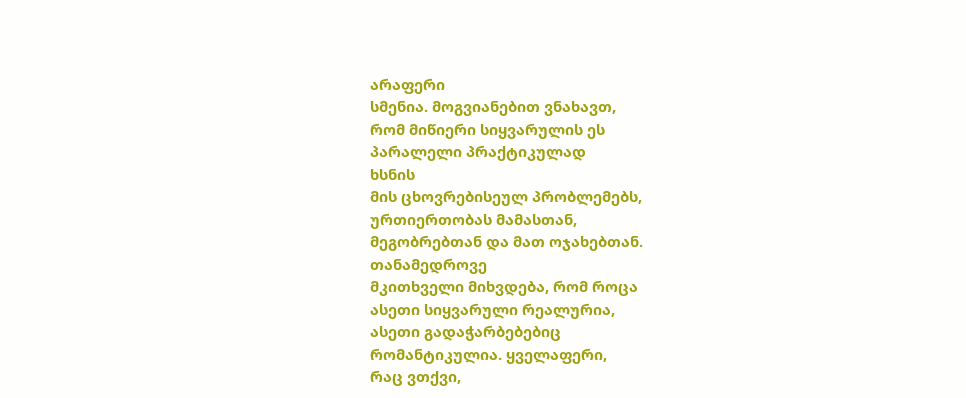არაფერი
სმენია. მოგვიანებით ვნახავთ,
რომ მიწიერი სიყვარულის ეს
პარალელი პრაქტიკულად
ხსნის
მის ცხოვრებისეულ პრობლემებს,
ურთიერთობას მამასთან,
მეგობრებთან და მათ ოჯახებთან.
თანამედროვე
მკითხველი მიხვდება, რომ როცა
ასეთი სიყვარული რეალურია,
ასეთი გადაჭარბებებიც
რომანტიკულია. ყველაფერი,
რაც ვთქვი,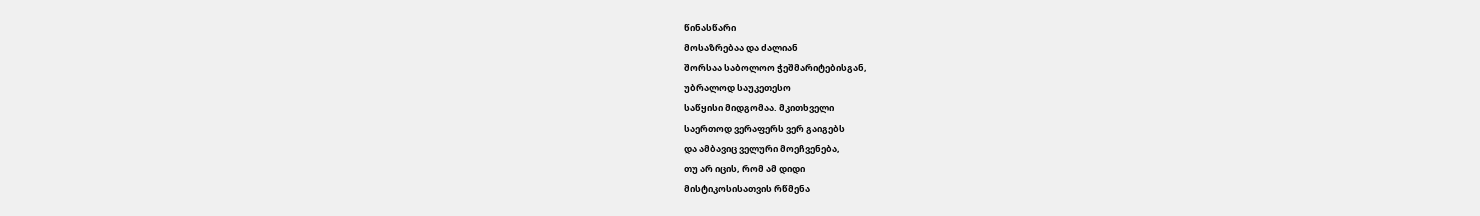წინასწარი
მოსაზრებაა და ძალიან
შორსაა საბოლოო ჭეშმარიტებისგან,
უბრალოდ საუკეთესო
საწყისი მიდგომაა. მკითხველი
საერთოდ ვერაფერს ვერ გაიგებს
და ამბავიც ველური მოეჩვენება,
თუ არ იცის, რომ ამ დიდი
მისტიკოსისათვის რწმენა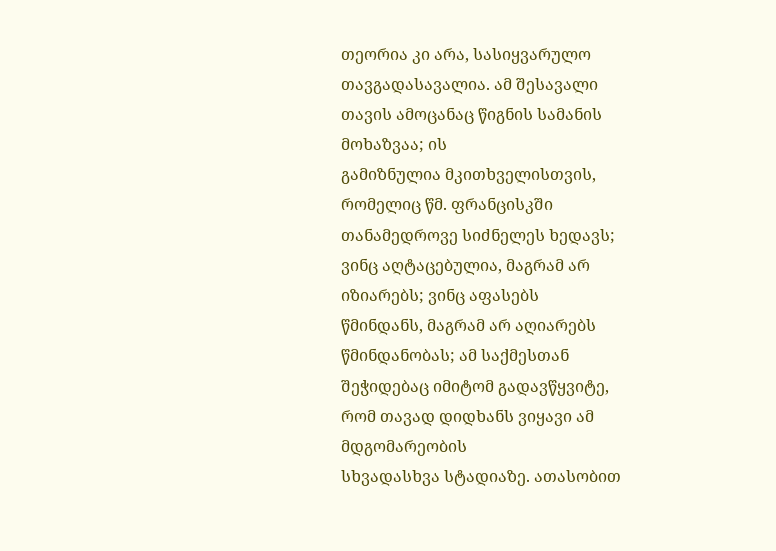თეორია კი არა, სასიყვარულო
თავგადასავალია. ამ შესავალი
თავის ამოცანაც წიგნის სამანის
მოხაზვაა; ის
გამიზნულია მკითხველისთვის,
რომელიც წმ. ფრანცისკში
თანამედროვე სიძნელეს ხედავს;
ვინც აღტაცებულია, მაგრამ არ
იზიარებს; ვინც აფასებს
წმინდანს, მაგრამ არ აღიარებს
წმინდანობას; ამ საქმესთან
შეჭიდებაც იმიტომ გადავწყვიტე,
რომ თავად დიდხანს ვიყავი ამ
მდგომარეობის
სხვადასხვა სტადიაზე. ათასობით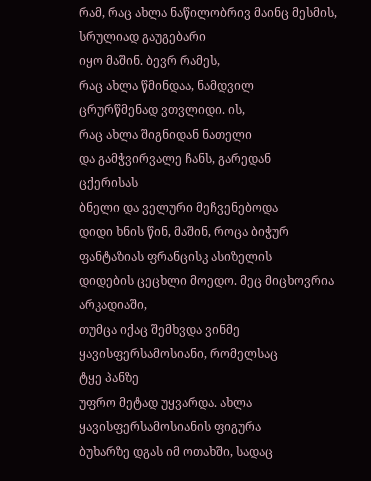რამ, რაც ახლა ნაწილობრივ მაინც მესმის, სრულიად გაუგებარი
იყო მაშინ. ბევრ რამეს,
რაც ახლა წმინდაა, ნამდვილ
ცრურწმენად ვთვლიდი. ის,
რაც ახლა შიგნიდან ნათელი
და გამჭვირვალე ჩანს, გარედან
ცქერისას
ბნელი და ველური მეჩვენებოდა
დიდი ხნის წინ, მაშინ, როცა ბიჭურ
ფანტაზიას ფრანცისკ ასიზელის
დიდების ცეცხლი მოედო. მეც მიცხოვრია არკადიაში,
თუმცა იქაც შემხვდა ვინმე
ყავისფერსამოსიანი, რომელსაც
ტყე პანზე
უფრო მეტად უყვარდა. ახლა ყავისფერსამოსიანის ფიგურა
ბუხარზე დგას იმ ოთახში, სადაც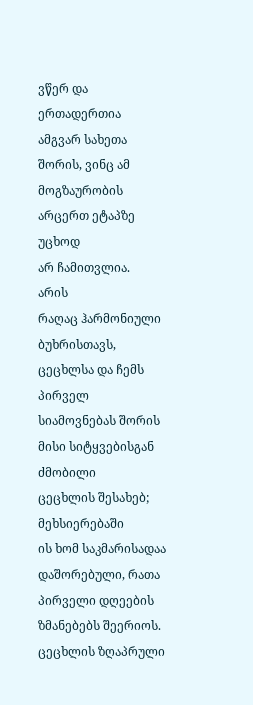ვწერ და
ერთადერთია ამგვარ სახეთა
შორის, ვინც ამ მოგზაურობის
არცერთ ეტაპზე
უცხოდ
არ ჩამითვლია.
არის
რაღაც ჰარმონიული
ბუხრისთავს, ცეცხლსა და ჩემს
პირველ სიამოვნებას შორის
მისი სიტყვებისგან ძმობილი
ცეცხლის შესახებ; მეხსიერებაში
ის ხომ საკმარისადაა დაშორებული, რათა პირველი დღეების ზმანებებს შეერიოს. ცეცხლის ზღაპრული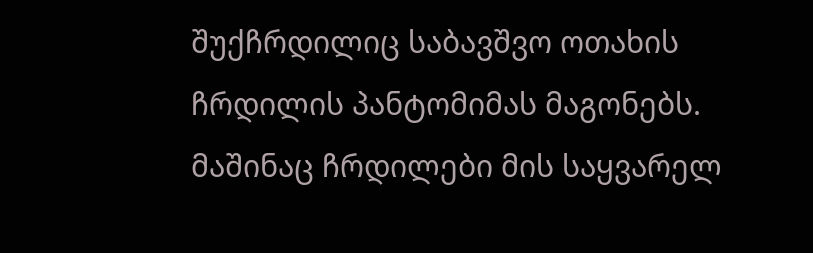შუქჩრდილიც საბავშვო ოთახის
ჩრდილის პანტომიმას მაგონებს.
მაშინაც ჩრდილები მის საყვარელ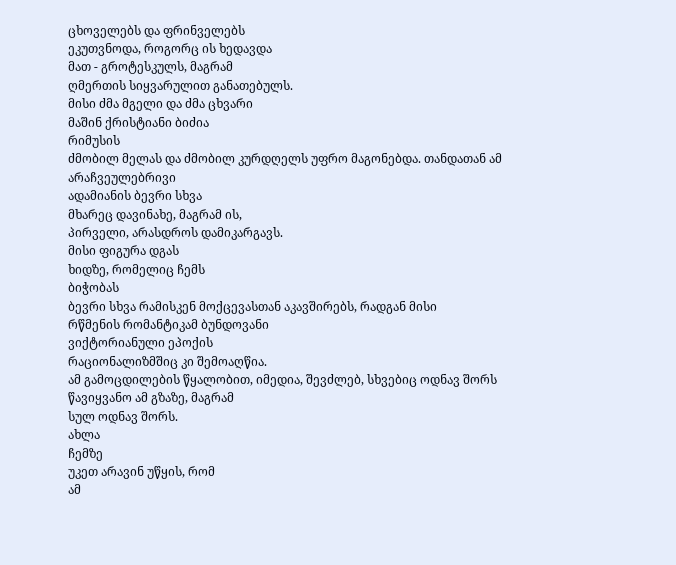ცხოველებს და ფრინველებს
ეკუთვნოდა, როგორც ის ხედავდა
მათ - გროტესკულს, მაგრამ
ღმერთის სიყვარულით განათებულს.
მისი ძმა მგელი და ძმა ცხვარი
მაშინ ქრისტიანი ბიძია
რიმუსის
ძმობილ მელას და ძმობილ კურდღელს უფრო მაგონებდა. თანდათან ამ
არაჩვეულებრივი
ადამიანის ბევრი სხვა
მხარეც დავინახე, მაგრამ ის,
პირველი, არასდროს დამიკარგავს.
მისი ფიგურა დგას
ხიდზე, რომელიც ჩემს
ბიჭობას
ბევრი სხვა რამისკენ მოქცევასთან აკავშირებს, რადგან მისი
რწმენის რომანტიკამ ბუნდოვანი
ვიქტორიანული ეპოქის
რაციონალიზმშიც კი შემოაღწია.
ამ გამოცდილების წყალობით, იმედია, შევძლებ, სხვებიც ოდნავ შორს
წავიყვანო ამ გზაზე, მაგრამ
სულ ოდნავ შორს.
ახლა
ჩემზე
უკეთ არავინ უწყის, რომ
ამ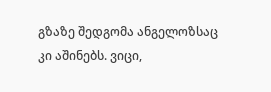გზაზე შედგომა ანგელოზსაც
კი აშინებს. ვიცი,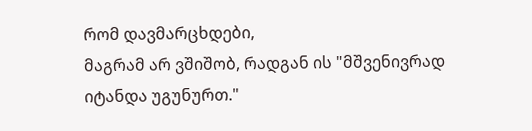რომ დავმარცხდები,
მაგრამ არ ვშიშობ, რადგან ის "მშვენივრად
იტანდა უგუნურთ."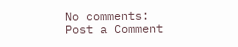No comments:
Post a Comment